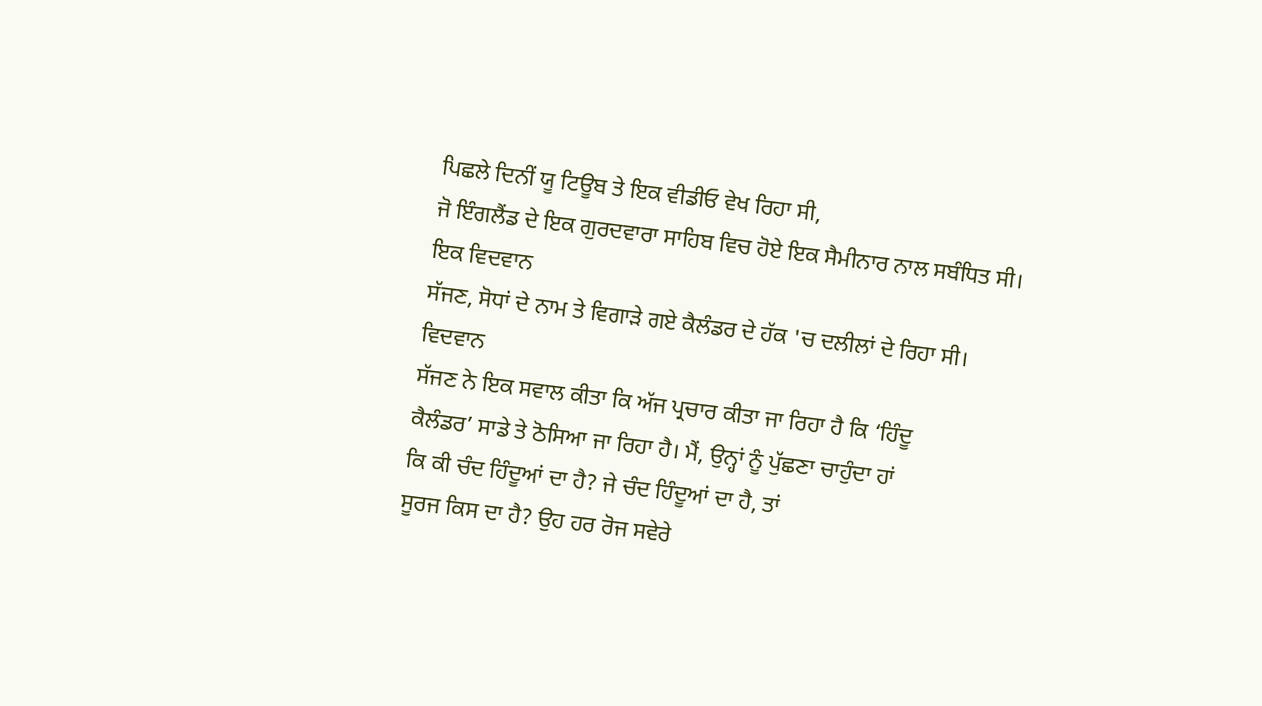ਪਿਛਲੇ ਦਿਨੀਂ ਯੂ ਟਿਊਬ ਤੇ ਇਕ ਵੀਡੀਓ ਵੇਖ ਰਿਹਾ ਸੀ,
ਜੋ ਇੰਗਲੈਂਡ ਦੇ ਇਕ ਗੁਰਦਵਾਰਾ ਸਾਹਿਬ ਵਿਚ ਹੋਏ ਇਕ ਸੈਮੀਨਾਰ ਨਾਲ ਸਬੰਧਿਤ ਸੀ। ਇਕ ਵਿਦਵਾਨ
ਸੱਜਣ, ਸੋਧਾਂ ਦੇ ਨਾਮ ਤੇ ਵਿਗਾੜੇ ਗਏ ਕੈਲੰਡਰ ਦੇ ਹੱਕ 'ਚ ਦਲੀਲਾਂ ਦੇ ਰਿਹਾ ਸੀ। ਵਿਦਵਾਨ
ਸੱਜਣ ਨੇ ਇਕ ਸਵਾਲ ਕੀਤਾ ਕਿ ਅੱਜ ਪ੍ਰਚਾਰ ਕੀਤਾ ਜਾ ਰਿਹਾ ਹੈ ਕਿ ‘ਹਿੰਦੂ
ਕੈਲੰਡਰ’ ਸਾਡੇ ਤੇ ਠੋਸਿਆ ਜਾ ਰਿਹਾ ਹੈ। ਮੈਂ, ਉਨ੍ਹਾਂ ਨੂੰ ਪੁੱਛਣਾ ਚਾਹੁੰਦਾ ਹਾਂ
ਕਿ ਕੀ ਚੰਦ ਹਿੰਦੂਆਂ ਦਾ ਹੈ? ਜੇ ਚੰਦ ਹਿੰਦੂਆਂ ਦਾ ਹੈ, ਤਾਂ
ਸੂਰਜ ਕਿਸ ਦਾ ਹੈ? ਉਹ ਹਰ ਰੋਜ ਸਵੇਰੇ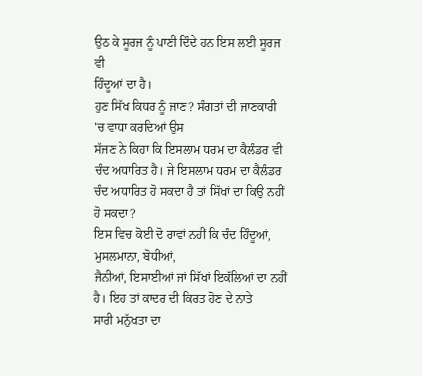ਉਠ ਕੇ ਸੂਰਜ ਨੂੰ ਪਾਣੀ ਦਿੰਦੇ ਹਨ ਇਸ ਲਈ ਸੂਰਜ ਵੀ
ਹਿੰਦੂਆਂ ਦਾ ਹੈ।
ਹੁਣ ਸਿੱਖ ਕਿਧਰ ਨੂੰ ਜਾਣ? ਸੰਗਤਾਂ ਦੀ ਜਾਣਕਾਰੀ 'ਚ ਵਾਧਾ ਕਰਦਿਆਂ ਉਸ
ਸੱਜਣ ਨੇ ਕਿਹਾ ਕਿ ਇਸਲਾਮ ਧਰਮ ਦਾ ਕੈਲੰਡਰ ਵੀ ਚੰਦ ਅਧਾਰਿਤ ਹੈ। ਜੇ ਇਸਲਾਮ ਧਰਮ ਦਾ ਕੈਲੰਡਰ
ਚੰਦ ਅਧਾਰਿਤ ਹੋ ਸਕਦਾ ਹੈ ਤਾਂ ਸਿੱਖਾਂ ਦਾ ਕਿਉ ਨਹੀਂ ਹੋ ਸਕਦਾ?
ਇਸ ਵਿਚ ਕੋਈ ਦੋ ਰਾਵਾਂ ਨਹੀਂ ਕਿ ਚੰਦ ਹਿੰਦੂਆਂ, ਮੁਸਲਮਾਨਾ, ਬੋਧੀਆਂ,
ਜੈਨੀਆਂ, ਇਸਾਈਆਂ ਜਾਂ ਸਿੱਖਾਂ ਇਕੱਲਿਆਂ ਦਾ ਨਹੀਂ ਹੈ। ਇਹ ਤਾਂ ਕਾਦਰ ਦੀ ਕਿਰਤ ਹੋਣ ਦੇ ਨਾਤੇ
ਸਾਰੀ ਮਨੁੱਖਤਾ ਦਾ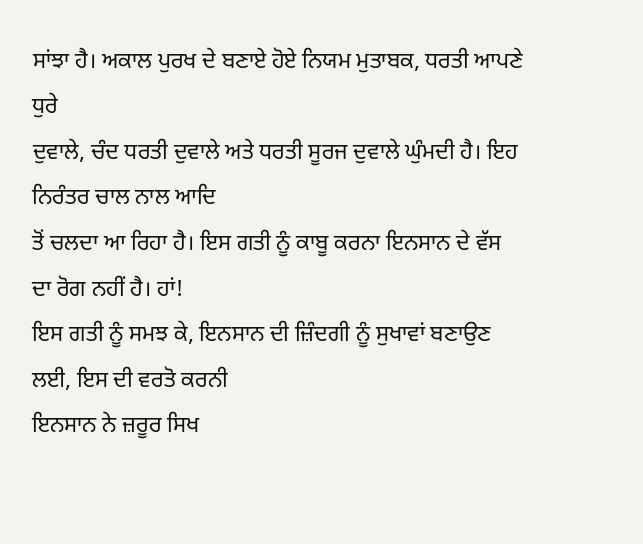ਸਾਂਝਾ ਹੈ। ਅਕਾਲ ਪੁਰਖ ਦੇ ਬਣਾਏ ਹੋਏ ਨਿਯਮ ਮੁਤਾਬਕ, ਧਰਤੀ ਆਪਣੇ ਧੁਰੇ
ਦੁਵਾਲੇ, ਚੰਦ ਧਰਤੀ ਦੁਵਾਲੇ ਅਤੇ ਧਰਤੀ ਸੂਰਜ ਦੁਵਾਲੇ ਘੁੰਮਦੀ ਹੈ। ਇਹ ਨਿਰੰਤਰ ਚਾਲ ਨਾਲ ਆਦਿ
ਤੋਂ ਚਲਦਾ ਆ ਰਿਹਾ ਹੈ। ਇਸ ਗਤੀ ਨੂੰ ਕਾਬੂ ਕਰਨਾ ਇਨਸਾਨ ਦੇ ਵੱਸ ਦਾ ਰੋਗ ਨਹੀਂ ਹੈ। ਹਾਂ!
ਇਸ ਗਤੀ ਨੂੰ ਸਮਝ ਕੇ, ਇਨਸਾਨ ਦੀ ਜ਼ਿੰਦਗੀ ਨੂੰ ਸੁਖਾਵਾਂ ਬਣਾਉਣ ਲਈ, ਇਸ ਦੀ ਵਰਤੋ ਕਰਨੀ
ਇਨਸਾਨ ਨੇ ਜ਼ਰੂਰ ਸਿਖ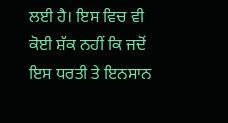ਲਈ ਹੈ। ਇਸ ਵਿਚ ਵੀ ਕੋਈ ਸ਼ੱਕ ਨਹੀਂ ਕਿ ਜਦੋਂ ਇਸ ਧਰਤੀ ਤੇ ਇਨਸਾਨ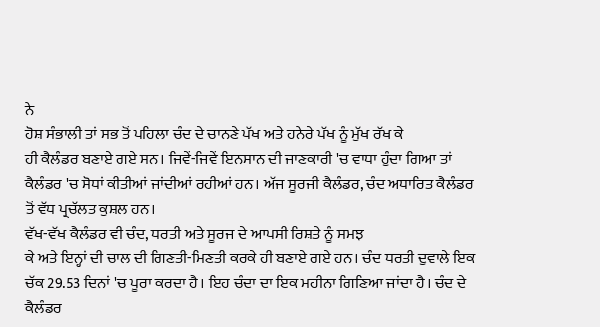ਨੇ
ਹੋਸ਼ ਸੰਭਾਲੀ ਤਾਂ ਸਭ ਤੋਂ ਪਹਿਲਾ ਚੰਦ ਦੇ ਚਾਨਣੇ ਪੱਖ ਅਤੇ ਹਨੇਰੇ ਪੱਖ ਨੂੰ ਮੁੱਖ ਰੱਖ ਕੇ
ਹੀ ਕੈਲੰਡਰ ਬਣਾਏ ਗਏ ਸਨ। ਜਿਵੇਂ-ਜਿਵੇਂ ਇਨਸਾਨ ਦੀ ਜਾਣਕਾਰੀ 'ਚ ਵਾਧਾ ਹੁੰਦਾ ਗਿਆ ਤਾਂ
ਕੈਲੰਡਰ 'ਚ ਸੋਧਾਂ ਕੀਤੀਆਂ ਜਾਂਦੀਆਂ ਰਹੀਆਂ ਹਨ। ਅੱਜ ਸੂਰਜੀ ਕੈਲੰਡਰ, ਚੰਦ ਅਧਾਰਿਤ ਕੈਲੰਡਰ
ਤੋਂ ਵੱਧ ਪ੍ਰਚੱਲਤ ਕੁਸ਼ਲ ਹਨ।
ਵੱਖ-ਵੱਖ ਕੈਲੰਡਰ ਵੀ ਚੰਦ, ਧਰਤੀ ਅਤੇ ਸੂਰਜ ਦੇ ਆਪਸੀ ਰਿਸ਼ਤੇ ਨੂੰ ਸਮਝ
ਕੇ ਅਤੇ ਇਨ੍ਹਾਂ ਦੀ ਚਾਲ ਦੀ ਗਿਣਤੀ-ਮਿਣਤੀ ਕਰਕੇ ਹੀ ਬਣਾਏ ਗਏ ਹਨ। ਚੰਦ ਧਰਤੀ ਦੁਵਾਲੇ ਇਕ
ਚੱਕ 29.53 ਦਿਨਾਂ 'ਚ ਪੂਰਾ ਕਰਦਾ ਹੈ। ਇਹ ਚੰਦਾ ਦਾ ਇਕ ਮਹੀਨਾ ਗਿਣਿਆ ਜਾਂਦਾ ਹੈ। ਚੰਦ ਦੇ
ਕੈਲੰਡਰ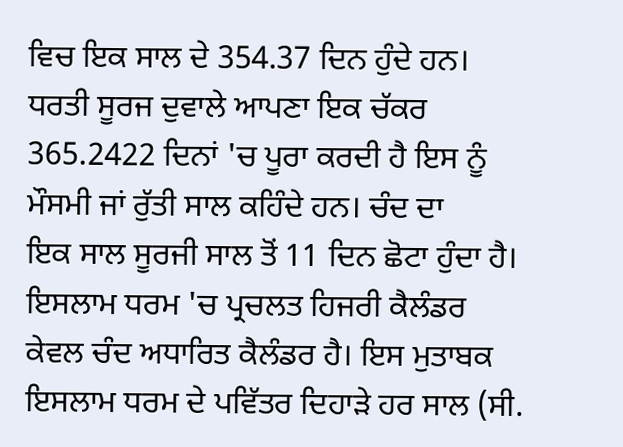ਵਿਚ ਇਕ ਸਾਲ ਦੇ 354.37 ਦਿਨ ਹੁੰਦੇ ਹਨ। ਧਰਤੀ ਸੂਰਜ ਦੁਵਾਲੇ ਆਪਣਾ ਇਕ ਚੱਕਰ
365.2422 ਦਿਨਾਂ 'ਚ ਪੂਰਾ ਕਰਦੀ ਹੈ ਇਸ ਨੂੰ ਮੌਸਮੀ ਜਾਂ ਰੁੱਤੀ ਸਾਲ ਕਹਿੰਦੇ ਹਨ। ਚੰਦ ਦਾ
ਇਕ ਸਾਲ ਸੂਰਜੀ ਸਾਲ ਤੋਂ 11 ਦਿਨ ਛੋਟਾ ਹੁੰਦਾ ਹੈ। ਇਸਲਾਮ ਧਰਮ 'ਚ ਪ੍ਰਚਲਤ ਹਿਜਰੀ ਕੈਲੰਡਰ
ਕੇਵਲ ਚੰਦ ਅਧਾਰਿਤ ਕੈਲੰਡਰ ਹੈ। ਇਸ ਮੁਤਾਬਕ ਇਸਲਾਮ ਧਰਮ ਦੇ ਪਵਿੱਤਰ ਦਿਹਾੜੇ ਹਰ ਸਾਲ (ਸੀ.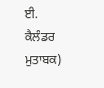ਈ. ਕੈਲੰਡਰ ਮੁਤਾਬਕ)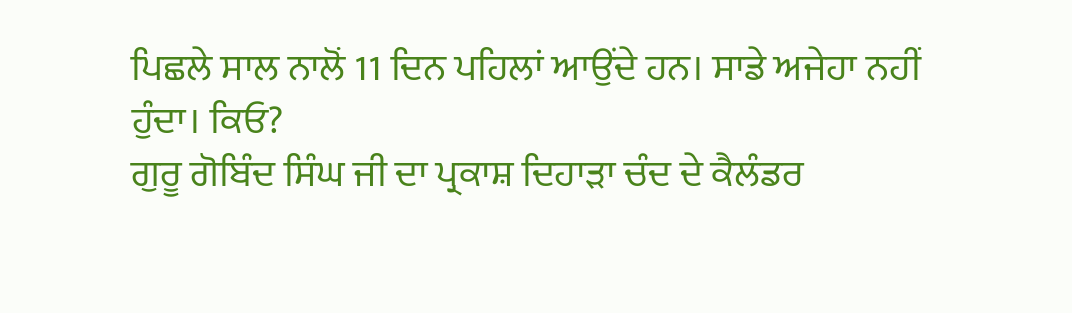ਪਿਛਲੇ ਸਾਲ ਨਾਲੋਂ 11 ਦਿਨ ਪਹਿਲਾਂ ਆਉਂਦੇ ਹਨ। ਸਾਡੇ ਅਜੇਹਾ ਨਹੀਂ
ਹੁੰਦਾ। ਕਿਓ?
ਗੁਰੂ ਗੋਬਿੰਦ ਸਿੰਘ ਜੀ ਦਾ ਪ੍ਰਕਾਸ਼ ਦਿਹਾੜਾ ਚੰਦ ਦੇ ਕੈਲੰਡਰ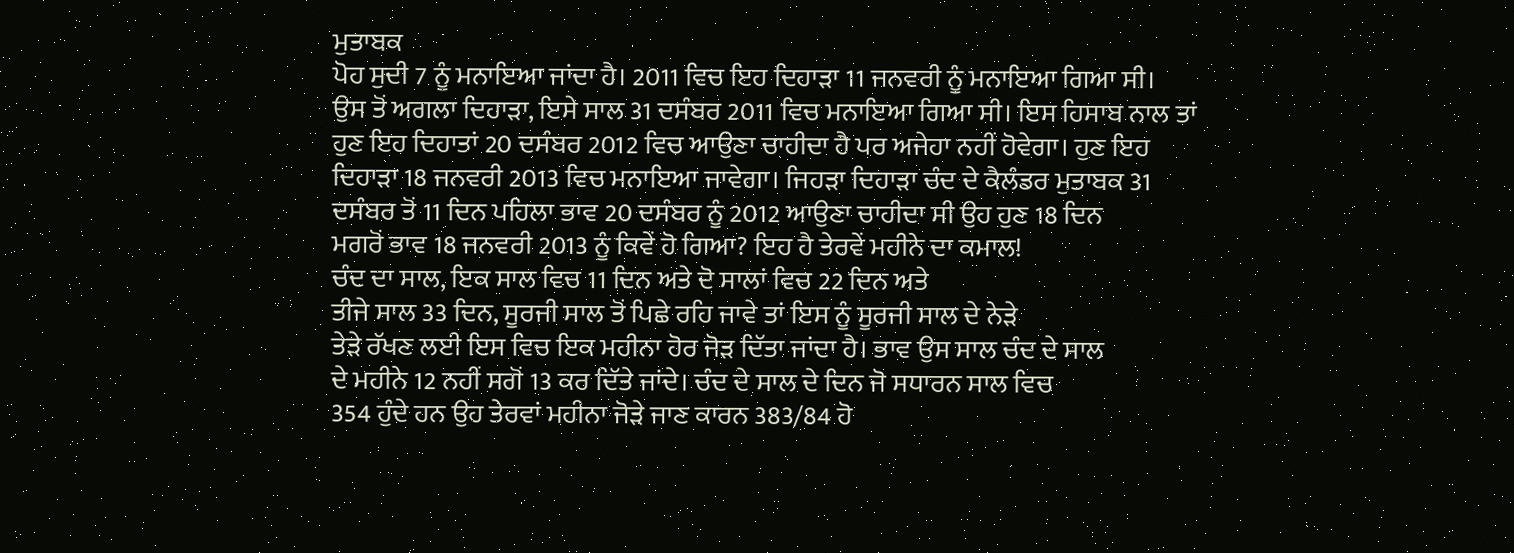ਮੁਤਾਬਕ
ਪੋਹ ਸੁਦੀ 7 ਨੂੰ ਮਨਾਇਆ ਜਾਂਦਾ ਹੈ। 2011 ਵਿਚ ਇਹ ਦਿਹਾੜਾ 11 ਜਨਵਰੀ ਨੂੰ ਮਨਾਇਆ ਗਿਆ ਸੀ।
ਉਸ ਤੋਂ ਅਗਲਾ ਦਿਹਾੜਾ, ਇਸੇ ਸਾਲ 31 ਦਸੰਬਰ 2011 ਵਿਚ ਮਨਾਇਆ ਗਿਆ ਸੀ। ਇਸ ਹਿਸਾਬ ਨਾਲ ਤਾਂ
ਹੁਣ ਇਹ ਦਿਹਾਤਾਂ 20 ਦਸੰਬਰ 2012 ਵਿਚ ਆਉਣਾ ਚਾਹੀਦਾ ਹੈ ਪਰ ਅਜੇਹਾ ਨਹੀਂ ਹੋਵੇਗਾ। ਹੁਣ ਇਹ
ਦਿਹਾੜਾ 18 ਜਨਵਰੀ 2013 ਵਿਚ ਮਨਾਇਆ ਜਾਵੇਗਾ। ਜਿਹੜਾ ਦਿਹਾੜਾ ਚੰਦ ਦੇ ਕੈਲੰਡਰ ਮੁਤਾਬਕ 31
ਦਸੰਬਰ ਤੋਂ 11 ਦਿਨ ਪਹਿਲਾ ਭਾਵ 20 ਦਸੰਬਰ ਨੂੰ 2012 ਆਉਣਾ ਚਾਹੀਦਾ ਸੀ ਉਹ ਹੁਣ 18 ਦਿਨ
ਮਗਰੋਂ ਭਾਵ 18 ਜਨਵਰੀ 2013 ਨੂੰ ਕਿਵੇਂ ਹੋ ਗਿਆ? ਇਹ ਹੈ ਤੇਰਵੇਂ ਮਹੀਨੇ ਦਾ ਕਮਾਲ!
ਚੰਦ ਦਾ ਸਾਲ, ਇਕ ਸਾਲ ਵਿਚ 11 ਦਿਨ ਅਤੇ ਦੋ ਸਾਲਾਂ ਵਿਚ 22 ਦਿਨ ਅਤੇ
ਤੀਜੇ ਸਾਲ 33 ਦਿਨ, ਸੂਰਜੀ ਸਾਲ ਤੋਂ ਪਿਛੇ ਰਹਿ ਜਾਵੇ ਤਾਂ ਇਸ ਨੂੰ ਸੂਰਜੀ ਸਾਲ ਦੇ ਨੇੜੇ
ਤੇੜੇ ਰੱਖਣ ਲਈ ਇਸ ਵਿਚ ਇਕ ਮਹੀਨਾ ਹੋਰ ਜੋੜ ਦਿੱਤਾ ਜਾਂਦਾ ਹੈ। ਭਾਵ ਉਸ ਸਾਲ ਚੰਦ ਦੇ ਸਾਲ
ਦੇ ਮਹੀਨੇ 12 ਨਹੀਂ ਸਗੋਂ 13 ਕਰ ਦਿੱਤੇ ਜਾਂਦੇ। ਚੰਦ ਦੇ ਸਾਲ ਦੇ ਦਿਨ ਜੋ ਸਧਾਰਨ ਸਾਲ ਵਿਚ
354 ਹੁੰਦੇ ਹਨ ਉਹ ਤੇਰਵਾਂ ਮਹੀਨਾ ਜੋੜੇ ਜਾਣ ਕਾਰਨ 383/84 ਹੋ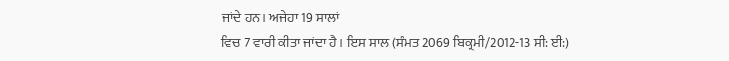ਜਾਂਦੇ ਹਨ। ਅਜੇਹਾ 19 ਸਾਲਾਂ
ਵਿਚ 7 ਵਾਰੀ ਕੀਤਾ ਜਾਂਦਾ ਹੈ। ਇਸ ਸਾਲ (ਸੰਮਤ 2069 ਬਿਕ੍ਰਮੀ/2012-13 ਸੀ: ਈ:)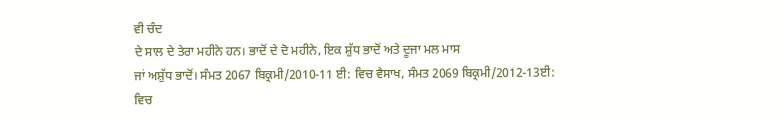ਵੀ ਚੰਦ
ਦੇ ਸਾਲ ਦੇ ਤੇਰਾ ਮਹੀਨੇ ਹਨ। ਭਾਦੋਂ ਦੇ ਦੋ ਮਹੀਨੇ, ਇਕ ਸ਼ੁੱਧ ਭਾਦੋਂ ਅਤੇ ਦੂਜਾ ਮਲ ਮਾਸ
ਜਾਂ ਅਸ਼ੁੱਧ ਭਾਦੋਂ। ਸੰਮਤ 2067 ਬਿਕ੍ਰਮੀ/2010-11 ਈ: ਵਿਚ ਵੈਸਾਖ, ਸੰਮਤ 2069 ਬਿਕ੍ਰਮੀ/2012-13ਈ:
ਵਿਚ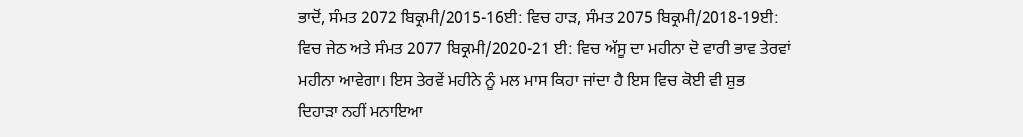ਭਾਦੋਂ, ਸੰਮਤ 2072 ਬਿਕ੍ਰਮੀ/2015-16ਈ: ਵਿਚ ਹਾੜ, ਸੰਮਤ 2075 ਬਿਕ੍ਰਮੀ/2018-19ਈ:
ਵਿਚ ਜੇਠ ਅਤੇ ਸੰਮਤ 2077 ਬਿਕ੍ਰਮੀ/2020-21 ਈ: ਵਿਚ ਅੱਸੂ ਦਾ ਮਹੀਨਾ ਦੋ ਵਾਰੀ ਭਾਵ ਤੇਰਵਾਂ
ਮਹੀਨਾ ਆਵੇਗਾ। ਇਸ ਤੇਰਵੇਂ ਮਹੀਨੇ ਨੂੰ ਮਲ ਮਾਸ ਕਿਹਾ ਜਾਂਦਾ ਹੈ ਇਸ ਵਿਚ ਕੋਈ ਵੀ ਸ਼ੁਭ
ਦਿਹਾੜਾ ਨਹੀਂ ਮਨਾਇਆ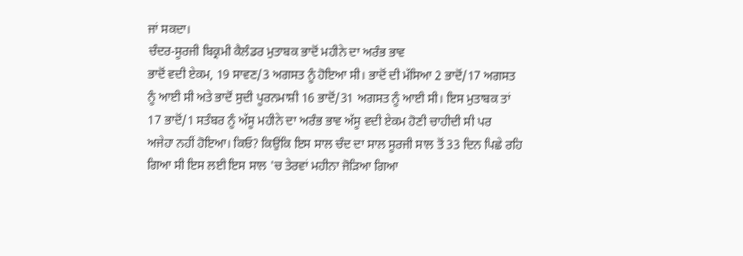ਜਾਂ ਸਕਦਾ।
ਚੰਦਰ-ਸੂਰਜੀ ਬਿਕ੍ਰਮੀ ਕੈਲੰਡਰ ਮੁਤਾਬਕ ਭਾਦੋਂ ਮਹੀਨੇ ਦਾ ਅਰੰਭ ਭਾਵ
ਭਾਦੋਂ ਵਦੀ ਏਕਮ, 19 ਸਾਵਣ/3 ਅਗਸਤ ਨੂੰ ਹੋਇਆ ਸੀ। ਭਾਦੋਂ ਦੀ ਮੱਸਿਆ 2 ਭਾਦੋਂ/17 ਅਗਸਤ
ਨੂੰ ਆਈ ਸੀ ਅਤੇ ਭਾਦੋਂ ਸੁਦੀ ਪੂਰਨਮਾਸ਼ੀ 16 ਭਾਦੋਂ/31 ਅਗਸਤ ਨੂੰ ਆਈ ਸੀ। ਇਸ ਮੁਤਾਬਕ ਤਾਂ
17 ਭਾਦੋਂ/1 ਸਤੰਬਰ ਨੂੰ ਅੱਸੂ ਮਹੀਨੇ ਦਾ ਅਰੰਭ ਭਾਵ ਅੱਸੂ ਵਦੀ ਏਕਮ ਹੋਣੀ ਚਾਹੀਦੀ ਸੀ ਪਰ
ਅਜੇਹਾ ਨਹੀਂ ਹੋਇਆ। ਕਿਓ? ਕਿਉਂਕਿ ਇਸ ਸਾਲ ਚੰਦ ਦਾ ਸਾਲ ਸੂਰਜੀ ਸਾਲ ਤੋਂ 33 ਦਿਨ ਪਿਛੇ ਰਹਿ
ਗਿਆ ਸੀ ਇਸ ਲਈ ਇਸ ਸਾਲ 'ਚ ਤੇਰਵਾਂ ਮਹੀਨਾ ਜੋੜਿਆ ਗਿਆ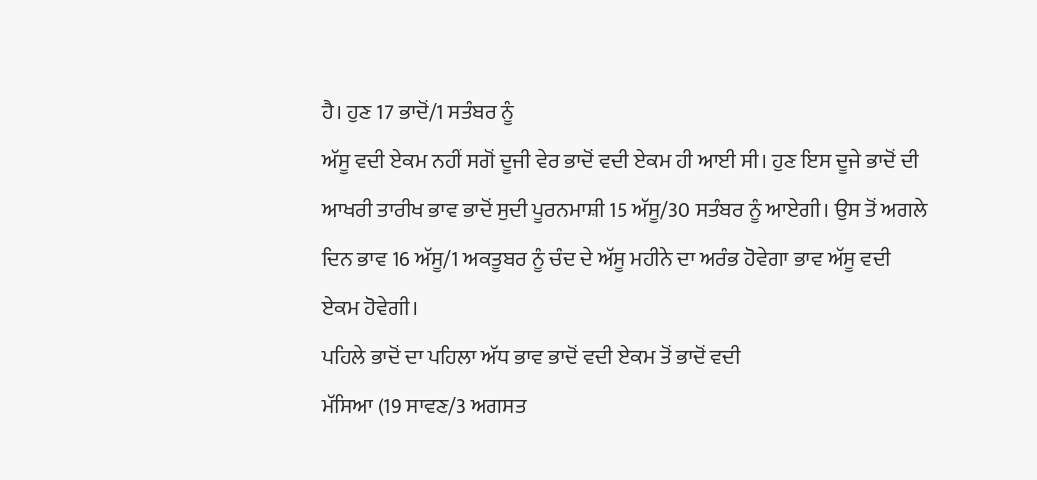ਹੈ। ਹੁਣ 17 ਭਾਦੋਂ/1 ਸਤੰਬਰ ਨੂੰ
ਅੱਸੂ ਵਦੀ ਏਕਮ ਨਹੀਂ ਸਗੋਂ ਦੂਜੀ ਵੇਰ ਭਾਦੋਂ ਵਦੀ ਏਕਮ ਹੀ ਆਈ ਸੀ। ਹੁਣ ਇਸ ਦੂਜੇ ਭਾਦੋਂ ਦੀ
ਆਖਰੀ ਤਾਰੀਖ ਭਾਵ ਭਾਦੋਂ ਸੁਦੀ ਪੂਰਨਮਾਸ਼ੀ 15 ਅੱਸੂ/30 ਸਤੰਬਰ ਨੂੰ ਆਏਗੀ। ਉਸ ਤੋਂ ਅਗਲੇ
ਦਿਨ ਭਾਵ 16 ਅੱਸੂ/1 ਅਕਤੂਬਰ ਨੂੰ ਚੰਦ ਦੇ ਅੱਸੂ ਮਹੀਨੇ ਦਾ ਅਰੰਭ ਹੋਵੇਗਾ ਭਾਵ ਅੱਸੂ ਵਦੀ
ਏਕਮ ਹੋਵੇਗੀ।
ਪਹਿਲੇ ਭਾਦੋਂ ਦਾ ਪਹਿਲਾ ਅੱਧ ਭਾਵ ਭਾਦੋਂ ਵਦੀ ਏਕਮ ਤੋਂ ਭਾਦੋਂ ਵਦੀ
ਮੱਸਿਆ (19 ਸਾਵਣ/3 ਅਗਸਤ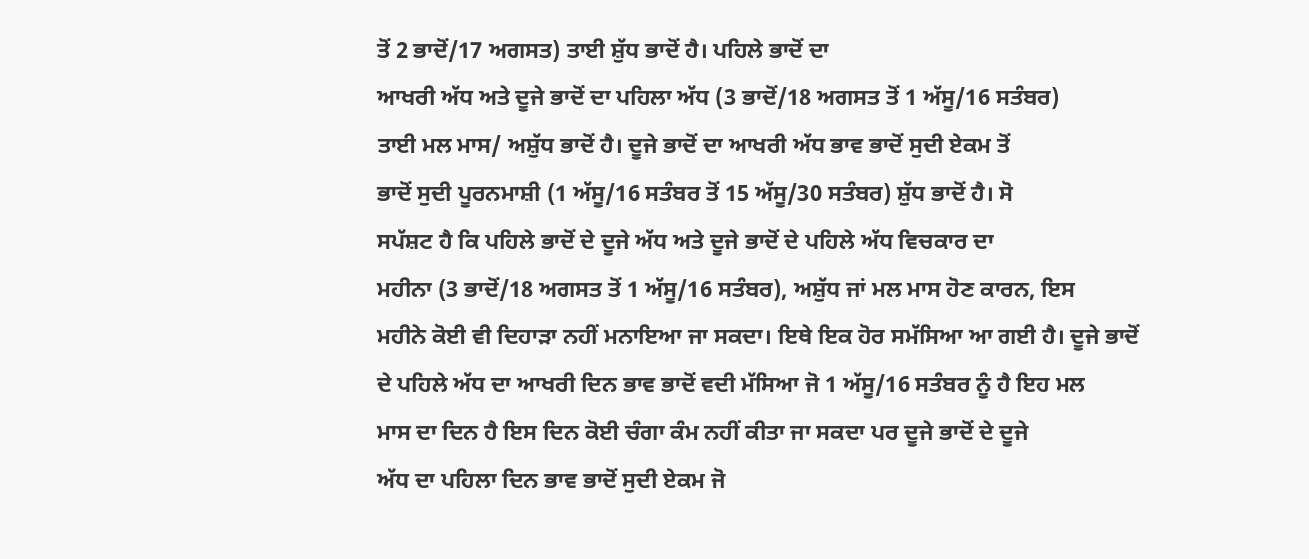ਤੋਂ 2 ਭਾਦੋਂ/17 ਅਗਸਤ) ਤਾਈ ਸ਼ੁੱਧ ਭਾਦੋਂ ਹੈ। ਪਹਿਲੇ ਭਾਦੋਂ ਦਾ
ਆਖਰੀ ਅੱਧ ਅਤੇ ਦੂਜੇ ਭਾਦੋਂ ਦਾ ਪਹਿਲਾ ਅੱਧ (3 ਭਾਦੋਂ/18 ਅਗਸਤ ਤੋਂ 1 ਅੱਸੂ/16 ਸਤੰਬਰ)
ਤਾਈ ਮਲ ਮਾਸ/ ਅਸ਼ੁੱਧ ਭਾਦੋਂ ਹੈ। ਦੂਜੇ ਭਾਦੋਂ ਦਾ ਆਖਰੀ ਅੱਧ ਭਾਵ ਭਾਦੋਂ ਸੁਦੀ ਏਕਮ ਤੋਂ
ਭਾਦੋਂ ਸੁਦੀ ਪੂਰਨਮਾਸ਼ੀ (1 ਅੱਸੂ/16 ਸਤੰਬਰ ਤੋਂ 15 ਅੱਸੂ/30 ਸਤੰਬਰ) ਸ਼ੁੱਧ ਭਾਦੋਂ ਹੈ। ਸੋ
ਸਪੱਸ਼ਟ ਹੈ ਕਿ ਪਹਿਲੇ ਭਾਦੋਂ ਦੇ ਦੂਜੇ ਅੱਧ ਅਤੇ ਦੂਜੇ ਭਾਦੋਂ ਦੇ ਪਹਿਲੇ ਅੱਧ ਵਿਚਕਾਰ ਦਾ
ਮਹੀਨਾ (3 ਭਾਦੋਂ/18 ਅਗਸਤ ਤੋਂ 1 ਅੱਸੂ/16 ਸਤੰਬਰ), ਅਸ਼ੁੱਧ ਜਾਂ ਮਲ ਮਾਸ ਹੋਣ ਕਾਰਨ, ਇਸ
ਮਹੀਨੇ ਕੋਈ ਵੀ ਦਿਹਾੜਾ ਨਹੀਂ ਮਨਾਇਆ ਜਾ ਸਕਦਾ। ਇਥੇ ਇਕ ਹੋਰ ਸਮੱਸਿਆ ਆ ਗਈ ਹੈ। ਦੂਜੇ ਭਾਦੋਂ
ਦੇ ਪਹਿਲੇ ਅੱਧ ਦਾ ਆਖਰੀ ਦਿਨ ਭਾਵ ਭਾਦੋਂ ਵਦੀ ਮੱਸਿਆ ਜੋ 1 ਅੱਸੂ/16 ਸਤੰਬਰ ਨੂੰ ਹੈ ਇਹ ਮਲ
ਮਾਸ ਦਾ ਦਿਨ ਹੈ ਇਸ ਦਿਨ ਕੋਈ ਚੰਗਾ ਕੰਮ ਨਹੀਂ ਕੀਤਾ ਜਾ ਸਕਦਾ ਪਰ ਦੂਜੇ ਭਾਦੋਂ ਦੇ ਦੂਜੇ
ਅੱਧ ਦਾ ਪਹਿਲਾ ਦਿਨ ਭਾਵ ਭਾਦੋਂ ਸੁਦੀ ਏਕਮ ਜੋ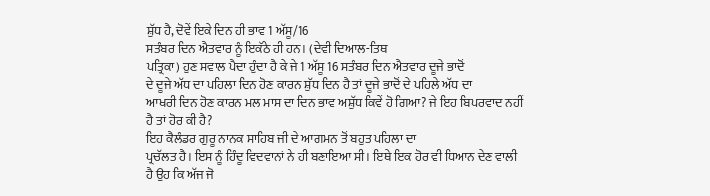ਸ਼ੁੱਧ ਹੈ, ਦੋਵੇਂ ਇਕੇ ਦਿਨ ਹੀ ਭਾਵ 1 ਅੱਸੂ/16
ਸਤੰਬਰ ਦਿਨ ਐਤਵਾਰ ਨੂੰ ਇਕੱਠੇ ਹੀ ਹਨ। (ਦੇਵੀ ਦਿਆਲ-ਤਿਥ
ਪਤ੍ਰਿਕਾ) ਹੁਣ ਸਵਾਲ ਪੈਦਾ ਹੁੰਦਾ ਹੈ ਕੇ ਜੇ 1 ਅੱਸੂ 16 ਸਤੰਬਰ ਦਿਨ ਐਤਵਾਰ ਦੂਜੇ ਭਾਦੋਂ
ਦੇ ਦੂਜੇ ਅੱਧ ਦਾ ਪਹਿਲਾ ਦਿਨ ਹੋਣ ਕਾਰਨ ਸ਼ੁੱਧ ਦਿਨ ਹੈ ਤਾਂ ਦੂਜੇ ਭਾਦੋਂ ਦੇ ਪਹਿਲੇ ਅੱਧ ਦਾ
ਆਖਰੀ ਦਿਨ ਹੋਣ ਕਾਰਨ ਮਲ ਮਾਸ ਦਾ ਦਿਨ ਭਾਵ ਅਸ਼ੁੱਧ ਕਿਵੇਂ ਹੋ ਗਿਆ? ਜੇ ਇਹ ਬਿਪਰਵਾਦ ਨਹੀਂ
ਹੈ ਤਾਂ ਹੋਰ ਕੀ ਹੈ?
ਇਹ ਕੈਲੰਡਰ ਗੁਰੂ ਨਾਨਕ ਸਾਹਿਬ ਜੀ ਦੇ ਆਗਮਨ ਤੋਂ ਬਹੁਤ ਪਹਿਲਾ ਦਾ
ਪ੍ਰਚੱਲਤ ਹੈ। ਇਸ ਨੂੰ ਹਿੰਦੂ ਵਿਦਵਾਨਾਂ ਨੇ ਹੀ ਬਣਾਇਆ ਸੀ। ਇਥੇ ਇਕ ਹੋਰ ਵੀ ਧਿਆਨ ਦੇਣ ਵਾਲੀ
ਹੈ ਉਹ ਕਿ ਅੱਜ ਜੋ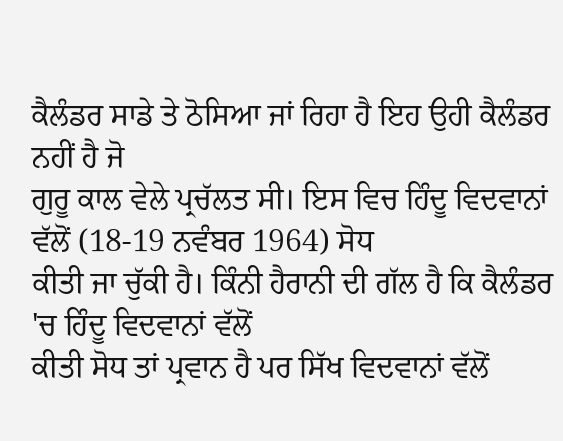ਕੈਲੰਡਰ ਸਾਡੇ ਤੇ ਠੋਸਿਆ ਜਾਂ ਰਿਹਾ ਹੈ ਇਹ ਉਹੀ ਕੈਲੰਡਰ ਨਹੀਂ ਹੈ ਜੋ
ਗੁਰੂ ਕਾਲ ਵੇਲੇ ਪ੍ਰਚੱਲਤ ਸੀ। ਇਸ ਵਿਚ ਹਿੰਦੂ ਵਿਦਵਾਨਾਂ ਵੱਲੋਂ (18-19 ਨਵੰਬਰ 1964) ਸੋਧ
ਕੀਤੀ ਜਾ ਚੁੱਕੀ ਹੈ। ਕਿੰਨੀ ਹੈਰਾਨੀ ਦੀ ਗੱਲ ਹੈ ਕਿ ਕੈਲੰਡਰ 'ਚ ਹਿੰਦੂ ਵਿਦਵਾਨਾਂ ਵੱਲੋਂ
ਕੀਤੀ ਸੋਧ ਤਾਂ ਪ੍ਰਵਾਨ ਹੈ ਪਰ ਸਿੱਖ ਵਿਦਵਾਨਾਂ ਵੱਲੋਂ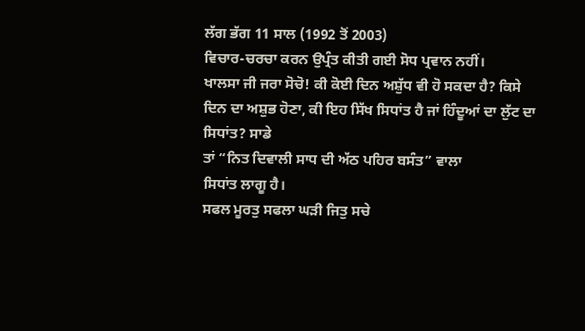ਲੱਗ ਭੱਗ 11 ਸਾਲ (1992 ਤੋਂ 2003)
ਵਿਚਾਰ-ਚਰਚਾ ਕਰਨ ਉਪ੍ਰੰਤ ਕੀਤੀ ਗਈ ਸੋਧ ਪ੍ਰਵਾਨ ਨਹੀਂ।
ਖਾਲਸਾ ਜੀ ਜਰਾ ਸੋਚੋ! ਕੀ ਕੋਈ ਦਿਨ ਅਸ਼ੁੱਧ ਵੀ ਹੋ ਸਕਦਾ ਹੈ? ਕਿਸੇ
ਦਿਨ ਦਾ ਅਸ਼ੁਭ ਹੋਣਾ, ਕੀ ਇਹ ਸਿੱਖ ਸਿਧਾਂਤ ਹੈ ਜਾਂ ਹਿੰਦੂਆਂ ਦਾ ਲੁੱਟ ਦਾ ਸਿਧਾਂਤ? ਸਾਡੇ
ਤਾਂ “ਨਿਤ ਦਿਵਾਲੀ ਸਾਧ ਦੀ ਅੱਠ ਪਹਿਰ ਬਸੰਤ” ਵਾਲਾ
ਸਿਧਾਂਤ ਲਾਗੂ ਹੈ।
ਸਫਲ ਮੂਰਤੁ ਸਫਲਾ ਘੜੀ ਜਿਤੁ ਸਚੇ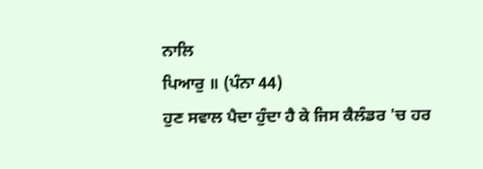ਨਾਲਿ
ਪਿਆਰੁ ॥ (ਪੰਨਾ 44)
ਹੁਣ ਸਵਾਲ ਪੈਦਾ ਹੁੰਦਾ ਹੈ ਕੇ ਜਿਸ ਕੈਲੰਡਰ 'ਚ ਹਰ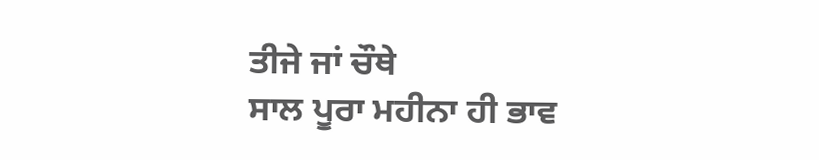ਤੀਜੇ ਜਾਂ ਚੌਥੇ
ਸਾਲ ਪੂਰਾ ਮਹੀਨਾ ਹੀ ਭਾਵ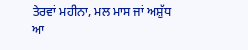ਤੇਰਵਾਂ ਮਹੀਨਾ, ਮਲ ਮਾਸ ਜਾਂ ਅਸ਼ੁੱਧ ਆ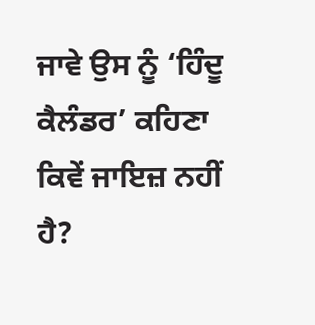ਜਾਵੇ ਉਸ ਨੂੰ ‘ਹਿੰਦੂ
ਕੈਲੰਡਰ’ ਕਹਿਣਾ ਕਿਵੇਂ ਜਾਇਜ਼ ਨਹੀਂ ਹੈ?